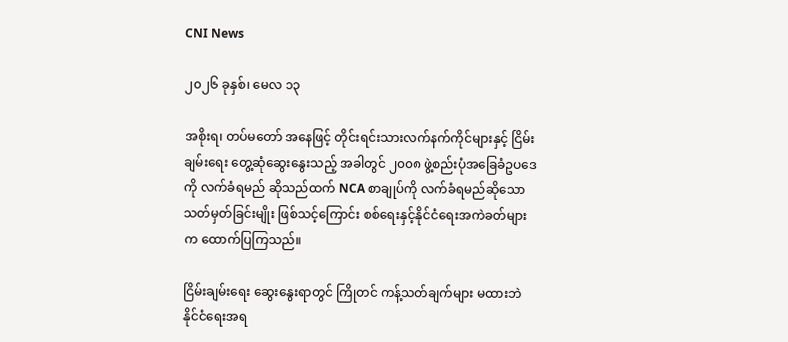CNI News

၂၀၂၆ ခုနှစ်၊ မေလ ၁၃

အစိုးရ၊ တပ်မတော် အနေဖြင့် တိုင်းရင်းသားလက်နက်ကိုင်များနှင့် ငြိမ်းချမ်းရေး တွေ့ဆုံဆွေးနွေးသည့် အခါတွင် ၂၀၀၈ ဖွဲ့စည်းပုံအခြေခံဥပဒေကို လက်ခံရမည် ဆိုသည်ထက် NCA စာချုပ်ကို လက်ခံရမည်ဆိုသော သတ်မှတ်ခြင်းမျိုး ဖြစ်သင့်ကြောင်း စစ်ရေးနှင့်နိုင်ငံရေးအကဲခတ်များက ထောက်ပြကြသည်။

ငြိမ်းချမ်းရေး ဆွေးနွေးရာတွင် ကြိုတင် ကန့်သတ်ချက်များ မထားဘဲ နိုင်ငံရေးအရ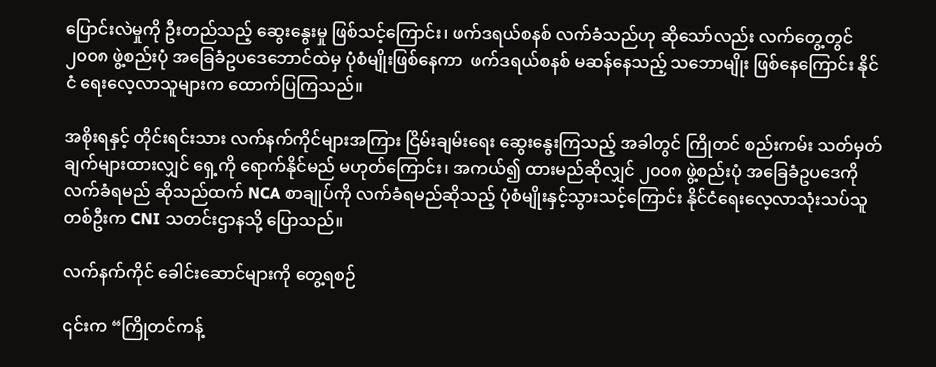ပြောင်းလဲမှုကို ဦးတည်သည့် ဆွေးနွေးမှု ဖြစ်သင့်ကြောင်း၊ ဖက်ဒရယ်စနစ် လက်ခံသည်ဟု ဆိုသော်လည်း လက်တွေ့တွင် ၂၀၀၈ ဖွဲ့စည်းပုံ အခြေခံဥပဒေဘောင်ထဲမှ ပုံစံမျိုးဖြစ်နေကာ  ဖက်ဒရယ်စနစ် မဆန်နေသည့် သဘောမျိုး ဖြစ်နေကြောင်း နိုင်ငံ ရေးလေ့လာသူများက ထောက်ပြကြသည်။

အစိုးရနှင့် တိုင်းရင်းသား လက်နက်ကိုင်များအကြား ငြိမ်းချမ်းရေး ဆွေးနွေးကြသည့် အခါတွင် ကြိုတင် စည်းကမ်း သတ်မှတ်ချက်များထားလျှင် ရှေ့ကို ‌ရောက်နိုင်မည် မဟုတ်ကြောင်း၊ အကယ်၍ ထားမည်ဆိုလျှင် ၂၀၀၈ ဖွဲ့စည်းပုံ အခြေခံဥပဒေကို လက်ခံရမည် ဆိုသည်ထက် NCA စာချုပ်ကို လက်ခံရမည်ဆိုသည့် ပုံစံမျိုးနှင့်သွားသင့်ကြောင်း နိုင်ငံရေးလေ့လာသုံးသပ်သူတစ်ဦးက CNI သတင်းဌာနသို့ ပြောသည်။

လက်နက်ကိုင် ခေါင်းဆောင်များကို တွေ့ရစဉ်

၎င်းက “ကြိုတင်ကန့်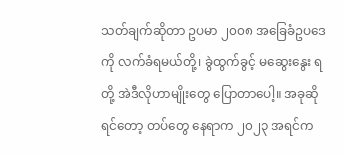သတ်ချက်ဆိုတာ ဥပမာ ၂၀၀၈ အခြေခံဥပဒေကို လက်ခံရမယ်တို့၊ ခွဲထွက်ခွင့် မဆွေးနွေး ရတို့ အဲဒီလိုဟာမျိုးတွေ ပြောတာပေါ့။ အခုဆိုရင်တော့ တပ်တွေ နေရာက ၂၀၂၃ အရင်က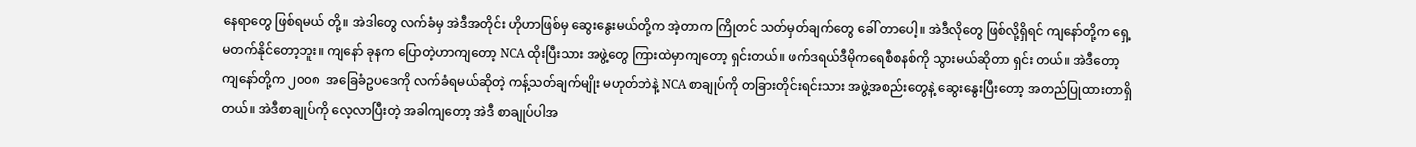နေရာတွေ ဖြစ်ရမယ် တို့။ အဲဒါတွေ လက်ခံမှ အဲဒီအတိုင်း ဟိုဟာဖြစ်မှ ဆွေးနွေးမယ်တို့က အဲ့တာက ကြိုတင် သတ်မှတ်ချက်တွေ ခေါ် တာပေါ့။ အဲဒီလိုတွေ ဖြစ်လို့ရှိရင် ကျနော်တို့က ရှေ့မတက်နိုင်တော့ဘူး။ ကျနော် ခုနက ပြောတဲ့ဟာကျတော့ NCA ထိုးပြီးသား အဖွဲ့တွေ ကြားထဲမှာကျတော့ ရှင်းတယ်။ ဖက်ဒရယ်ဒီမိုကရေစီစနစ်ကို သွားမယ်ဆိုတာ ရှင်း တယ်။ အဲဒီတော့ ကျနော်တို့က ၂၀၀၈  အခြေခံဥပဒေကို လက်ခံရမယ်ဆိုတဲ့ ကန့်သတ်ချက်မျိုး မဟုတ်ဘဲနဲ့ NCA စာချုပ်ကို တခြားတိုင်းရင်းသား အဖွဲ့အစည်းတွေနဲ့ ဆွေးနွေးပြီးတော့ အတည်ပြုထားတာရှိတယ်။ အဲဒီစာချုပ်ကို လေ့လာပြီးတဲ့ အခါကျတော့ အဲဒီ စာချုပ်ပါအ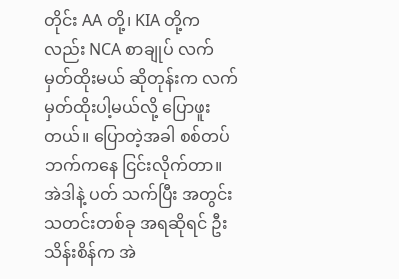တိုင်း AA တို့၊ KIA တို့ကလည်း NCA စာချုပ် လက်မှတ်ထိုးမယ် ဆိုတုန်းက လက်မှတ်ထိုးပါ့မယ်လို့ ပြောဖူးတယ်။ ပြောတဲ့အခါ စစ်တပ်ဘက်ကနေ ငြင်းလိုက်တာ။ အဲဒါနဲ့ ပတ် သက်ပြီး အတွင်း သတင်းတစ်ခု အရဆိုရင် ဦးသိန်းစိန်က အဲ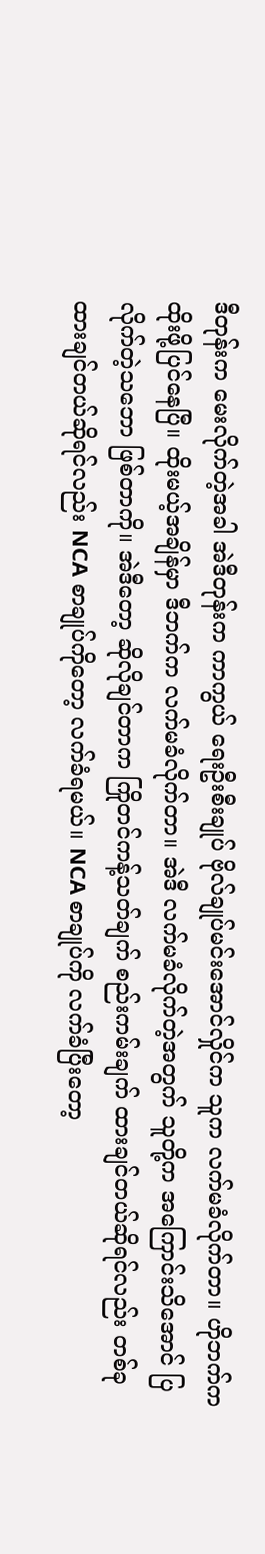ဒီတုန်းက မေးလိုက်တဲ့အခါ အဲဒီတုန်းက ကာကွယ် ရေးဦးစီးချုပ် ဗိုလ်ချုပ်မင်းအောင်လှိုင်က သူက လက်မခံလိုက်တာ။ ဟိုဘက်က ထိုးဖို့ပြင်နေပြီ။ ထိုးမယ့်အချိန်မှာ ဒီဘက်က လက်မခံလိုက်တာ။ အဲဒီ လက်မခံလိုက်တဲ့အတွက် သူတို့က အကြောင်းသိအောင် ပြလိုက်တဲ့သဘော ဖြစ်တာကို။ အဲဒီတော့ ဆိုလိုချင်တာက ကြိုတင်ကန့်သတ်ချက် စည်းကမ်းချက် ထားချင်တယ်ဆိုရင်လည်း တစ်ခု ထားချင်တယ်ဆိုရင်လည်း NCA စာချုပ်ကိုတော့ လက်ခံရမယ်။ NCA စာချုပ်ကို လက်ခံပြီးတော့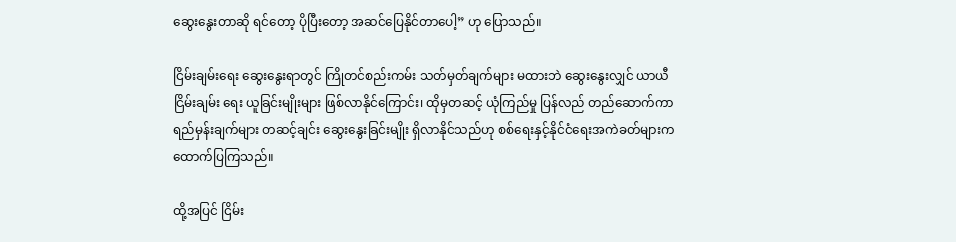ဆွေးနွေးတာဆို ရင်တော့ ပိုပြီးတော့ အဆင်ပြေနိုင်တာပေါ့” ဟု ပြောသည်။

ငြိမ်းချမ်းရေး ဆွေးနွေးရာတွင် ကြိုတင်စည်းကမ်း သတ်မှတ်ချက်များ မထားဘဲ ဆွေးနွေးလျှင် ယာယီ ငြိမ်းချမ်း ရေး ယူခြင်းမျိုးများ ဖြစ်လာနိုင်ကြောင်း၊ ထိုမှတဆင့် ယုံကြည်မှု ပြန်လည် တည်ဆောက်ကာ ရည်မှန်းချက်များ တဆင့်ချင်း ဆွေးနွေးခြင်းမျိုး ရှိလာနိုင်သည်ဟု စစ်‌ရေးနှင့်နိုင်ငံရေးအကဲခတ်များက ထောက်ပြကြသည်။

ထို့အပြင် ငြိမ်း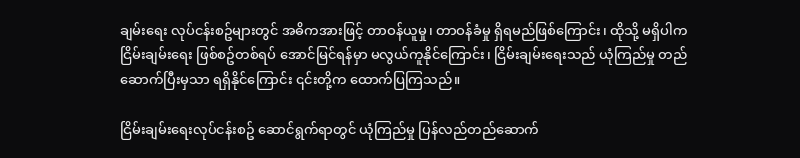ချမ်းရေး လုပ်ငန်းစဥ်များတွင် အဓိကအားဖြင့် တာဝန်ယူမှု၊ တာဝန်ခံမှု ရှိရမည်ဖြစ်ကြောင်း၊ ထိုသို့ မရှိပါက ငြိမ်းချမ်းရေး ဖြစ်စဥ်တစ်ရပ် အောင်မြင်ရန်မှာ မလွယ်ကူနိုင်ကြောင်း၊ ငြိမ်းချမ်းရေးသည် ယုံကြည်မှု တည်ဆောက်ပြီးမှသာ ရရှိနိုင်ကြောင်း ၎င်းတို့က ထောက်ပြကြသည်။

ငြိမ်းချမ်းရေးလုပ်ငန်းစဥ် ဆောင်ရွက်ရာတွင် ယုံကြည်မှု ပြန်လည်တည်ဆောက်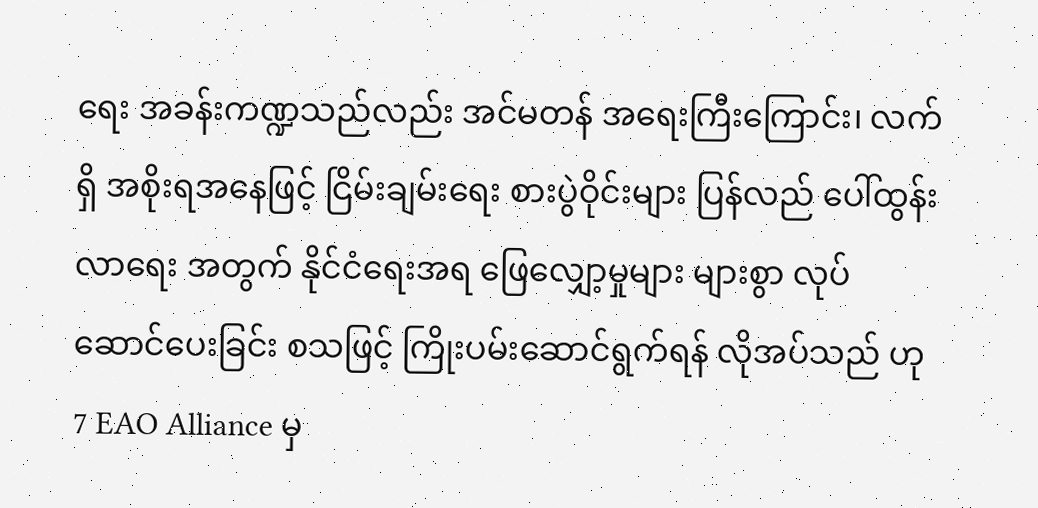ရေး အခန်းကဏ္ဍသည်လည်း အင်မတန် အရေးကြီးကြောင်း၊ လက်ရှိ အစိုးရအနေဖြင့် ငြိမ်းချမ်းရေး စားပွဲဝိုင်းများ ပြန်လည် ပေါ်ထွန်းလာရေး အတွက် နိုင်ငံရေးအရ ဖြေလျှော့မှုများ များစွာ လုပ်ဆောင်ပေးခြင်း စသဖြင့် ကြိုးပမ်းဆောင်ရွက်ရန် လိုအပ်သည် ဟု 7 EAO Alliance မှ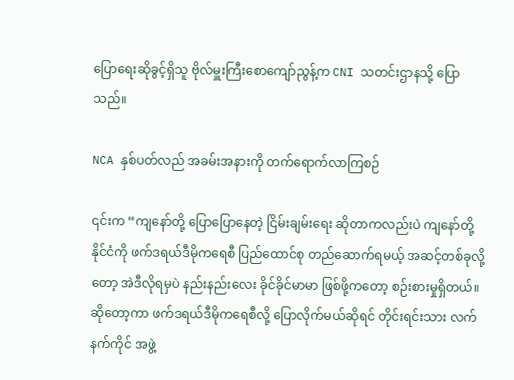ပြောရေးဆိုခွင့်ရှိသူ ဗိုလ်မှူးကြီးစောကျော်ညွန့်က CNI သတင်းဌာနသို့ ပြောသည်။

NCA နှစ်ပတ်လည် အခမ်းအနားကို တက်ရောက်လာကြစဉ်

၎င်းက “ကျနော်တို့ ပြောပြောနေတဲ့ ငြိမ်းချမ်းရေး ဆိုတာကလည်းပဲ ကျနော်တို့နိုင်ငံကို ဖက်ဒရယ်ဒီမိုကရေစီ ပြည်ထောင်စု တည်ဆောက်ရမယ့် အဆင့်တစ်ခုလို့တော့ အဲဒီလိုရမှပဲ နည်းနည်းလေး ခိုင်ခိုင်မာမာ ဖြစ်ဖို့ကတော့ စဉ်းစားမှုရှိတယ်။ ဆိုတော့ကာ ဖက်ဒရယ်ဒီမိုကရေစီလို့ ပြောလိုက်မယ်ဆိုရင် တိုင်းရင်းသား လက်နက်ကိုင် အဖွဲ့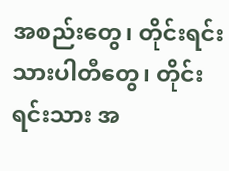အစည်းတွေ၊ တိုင်းရင်းသားပါတီတွေ၊ တိုင်းရင်းသား အ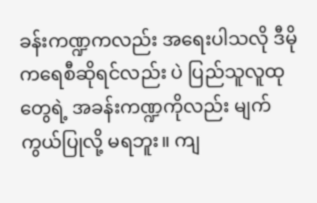ခန်းကဏ္ဍကလည်း အရေးပါသလို ဒီမိုကရေစီဆိုရင်လည်း ပဲ ပြည်သူလူထုတွေရဲ့ အခန်းကဏ္ဍကိုလည်း မျက်ကွယ်ပြုလို့ မရဘူး။ ကျ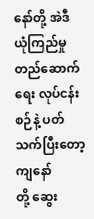နော်တို့ အဲဒီ ယုံကြည်မှု တည်ဆောက် ရေး လုပ်ငန်းစဉ်နဲ့ ပတ်သက်ပြီးတော့ ကျနော်တို့ ‌ဆွေး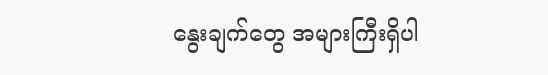နွေးချက်တွေ အများကြီးရှိပါ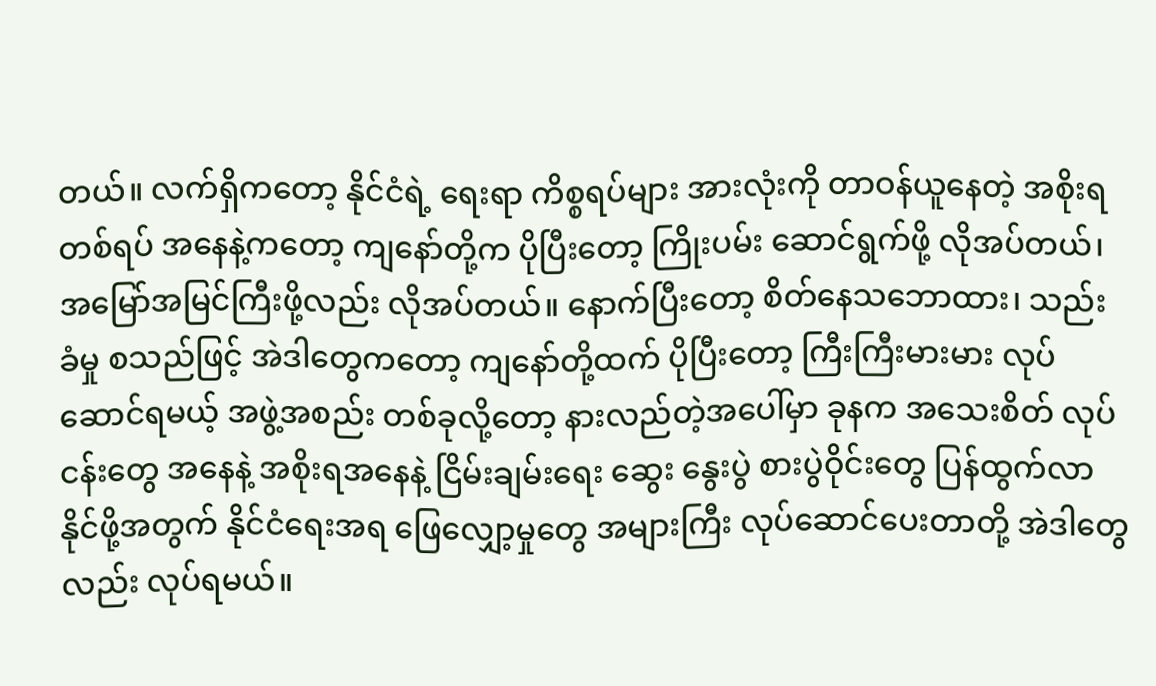တယ်။ လက်ရှိကတော့ နိုင်ငံရဲ့ ရေးရာ ကိစ္စရပ်များ အားလုံးကို တာဝန်ယူနေတဲ့ အစိုးရတစ်ရပ် အနေနဲ့ကတော့ ကျနော်တို့က ပိုပြီးတော့ ကြိုးပမ်း ဆောင်ရွက်ဖို့ လိုအပ်တယ်၊ အမြော်အမြင်ကြီးဖို့လည်း လိုအပ်တယ်။ နောက်ပြီးတော့ စိတ်နေသဘောထား၊ သည်း ခံမှု စသည်ဖြင့် အဲဒါတွေကတော့ ကျနော်တို့ထက် ပိုပြီးတော့ ကြီးကြီးမားမား လုပ်ဆောင်ရမယ့် အဖွဲ့အစည်း တစ်ခုလို့တော့ နားလည်တဲ့အပေါ်မှာ ခုနက အသေးစိတ် လုပ်ငန်းတွေ အနေနဲ့ အစိုးရအနေနဲ့ ငြိမ်းချမ်းရေး ဆွေး နွေးပွဲ စားပွဲဝိုင်းတွေ ပြန်ထွက်လာနိုင်ဖို့အတွက် နိုင်ငံရေးအရ ဖြေလျှော့မှုတွေ အများကြီး လုပ်ဆောင်ပေးတာတို့ အဲဒါတွေလည်း လုပ်ရမယ်။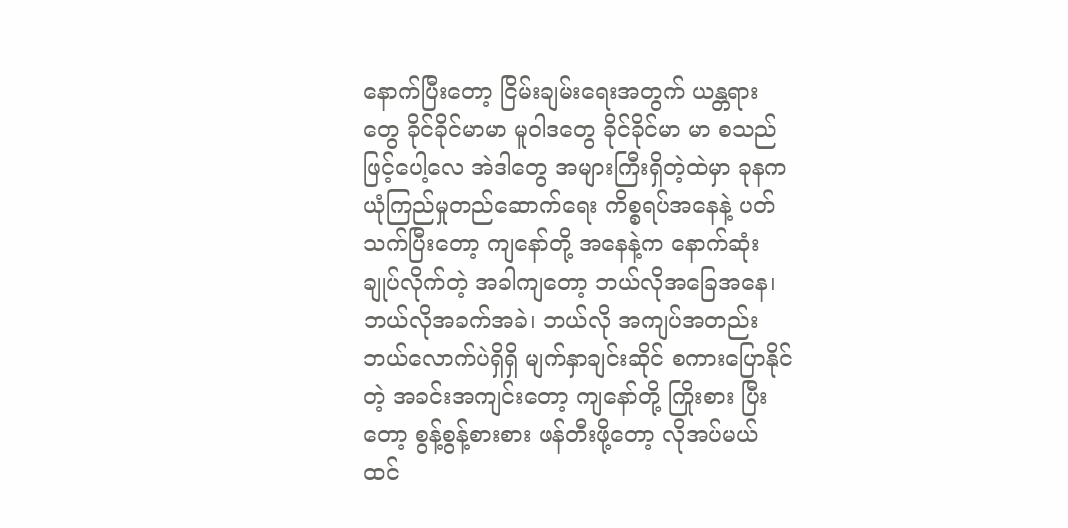နောက်ပြီးတော့ ငြိမ်းချမ်းရေးအတွက် ယန္တရားတွေ ခိုင်ခိုင်မာမာ မူဝါဒတွေ ခိုင်ခိုင်မာ မာ စသည်ဖြင့်ပေါ့လေ အဲဒါတွေ အများကြီးရှိတဲ့ထဲမှာ ခုနက ယုံကြည်မှုတည်ဆောက်ရေး ကိစ္စရပ်အနေနဲ့ ပတ်သက်ပြီးတော့ ကျနော်တို့ အနေနဲ့က နောက်ဆုံးချုပ်လိုက်တဲ့ အခါကျတော့ ဘယ်လိုအခြေအနေ၊ ဘယ်လိုအခက်အခဲ၊ ဘယ်လို အကျပ်အတည်း ဘယ်လောက်ပဲရှိရှိ မျက်နှာချင်းဆိုင် စကားပြောနိုင်တဲ့ အ‌ခင်းအကျင်းတော့ ကျနော်တို့ ကြိုးစား ပြီးတော့ စွန့်စွန့်စားစား ဖန်တီးဖို့တော့ လိုအပ်မယ် ထင်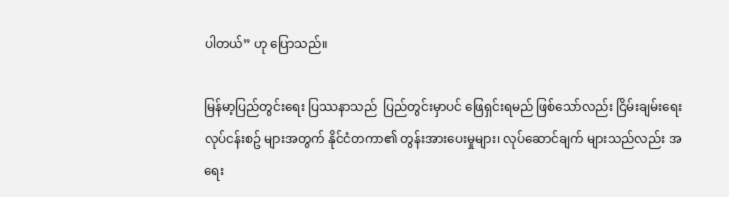ပါတယ်” ဟု ပြောသည်။

မြန်မာ့ပြည်တွင်းရေး ပြဿနာသည်  ပြည်တွင်းမှာပင် ဖြေရှင်းရမည် ဖြစ်သော်လည်း ငြိမ်းချမ်းရေး လုပ်ငန်းစဥ် များအတွက် နိုင်ငံတကာ၏ တွန်းအားပေးမှုများ၊ လုပ်ဆောင်ချက် များသည်လည်း အရေး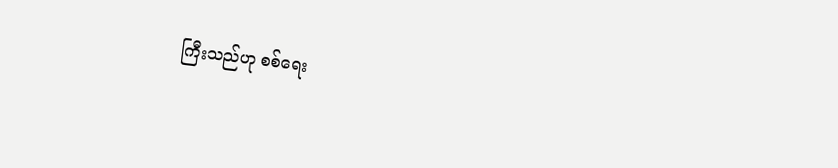ကြီးသည်ဟု စစ်ရေး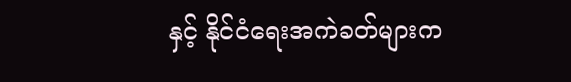နှင့် နိုင်ငံရေးအကဲခတ်များက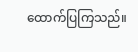ထောက်ပြကြသည်။